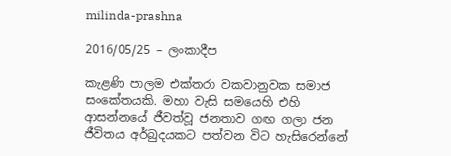milinda-prashna

2016/05/25 – ලංකාදීප

කැළණි පාලම එක්තරා වකවානුවක සමාජ සංකේතයකි. මහා වැසි සමයෙහි එහි ආසන්නයේ ජීවත්වූ ජනතාව ගඟ ගලා ජන ජීවිතය අර්බුදයකට පත්වන විට හැසිරෙන්නේ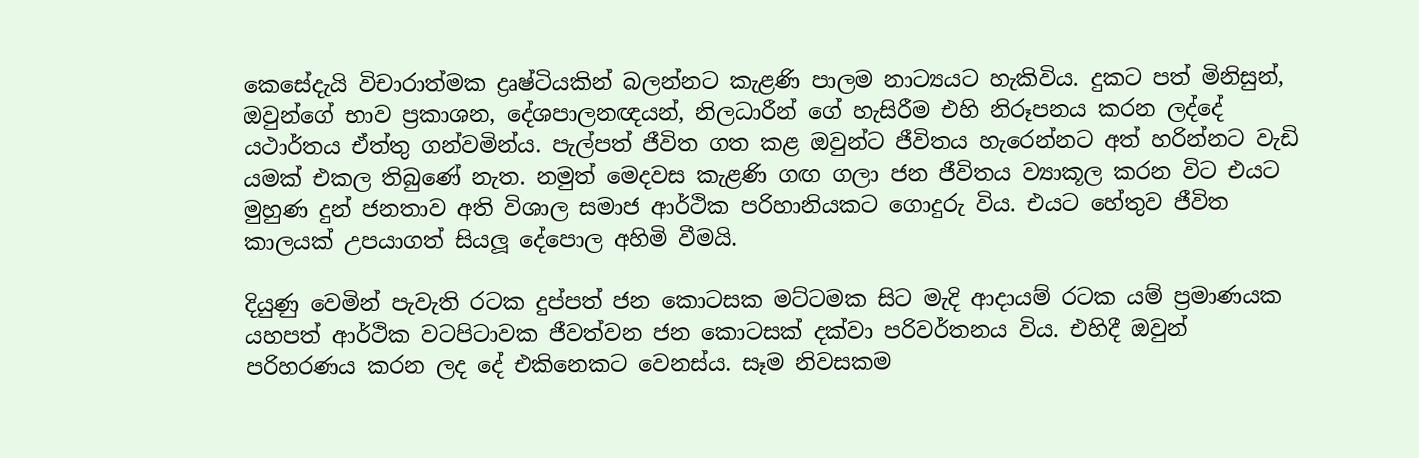කෙසේදැයි විචාරාත්මක ද්‍රෘෂ්ටියකින් බලන්නට කැළණි පාලම නාට්‍යයට හැකිවිය. දුකට පත් මිනිසුන්, ඔවුන්ගේ භාව ප්‍රකාශන, දේශපාලනඥයන්, නිලධාරීන් ගේ හැසිරීම එහි නිරූපනය කරන ලද්දේ යථාර්තය ඒත්තු ගන්වමින්ය. පැල්පත් ජීවිත ගත කළ ඔවුන්ට ජීවිතය හැරෙන්නට අත් හරින්නට වැඩි යමක් එකල තිබුණේ නැත. නමුත් මෙදවස කැළණි ගඟ ගලා ජන ජීවිතය ව්‍යාකූල කරන විට එයට මුහුණ දුන් ජනතාව අති විශාල සමාජ ආර්ථික පරිහානියකට ගොදුරු විය. එයට හේතුව ජීවිත කාලයක් උපයාගත් සියලූ දේපොල අහිමි වීමයි.

දියුණු වෙමින් පැවැති රටක දුප්පත් ජන කොටසක මට්ටමක සිට මැදි ආදායම් රටක යම් ප්‍රමාණයක යහපත් ආර්ථික වටපිටාවක ජීවත්වන ජන කොටසක් දක්වා පරිවර්තනය විය. එහිදී ඔවුන් පරිහරණය කරන ලද දේ එකිනෙකට වෙනස්ය. සෑම නිවසකම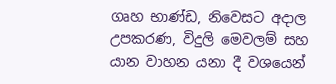ගෘහ භාණ්ඩ, නිවෙසට අදාල උපකරණ, විදුලි මෙවලම් සහ යාන වාහන යනා දී වශයෙන්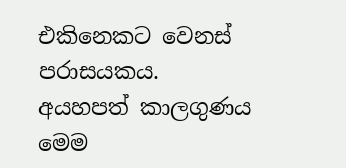එකිනෙකට වෙනස් පරාසයකය. අයහපත් කාලගුණය මෙම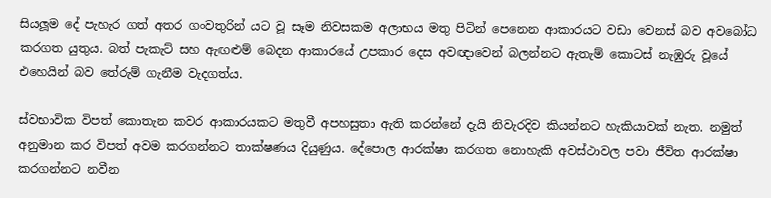සියලූම දේ පැහැර ගත් අතර ගංවතුරින් යට වූ සෑම නිවසකම අලාභය මතු පිටින් පෙනෙන ආකාරයට වඩා වෙනස් බව අවබෝධ කරගත යුතුය. බත් පැකැට් සහ ඇඟළුම් බෙදන ආකාරයේ උපකාර දෙස අවඥාවෙන් බලන්නට ඇතැම් කොටස් නැඹුරු වූයේ එහෙයින් බව තේරුම් ගැනීම වැදගත්ය.

ස්වභාවික විපත් කොතැන කවර ආකාරයකට මතුවී අපහසුතා ඇති කරන්නේ දැයි නිවැරදිව කියන්නට හැකියාවක් නැත. නමුත් අනුමාන කර විපත් අවම කරගන්නට තාක්ෂණය දියුණුය. දේපොල ආරක්ෂා කරගත නොහැකි අවස්ථාවල පවා ජීවිත ආරක්ෂා කරගන්නට නවීන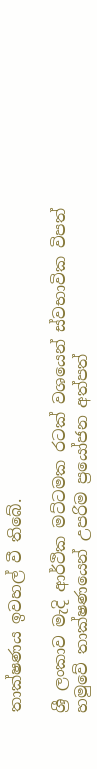තාක්ෂණය ඉවහල් වී තිබේ.

ශ්‍රී ලංකාව මැදි ආර්ථික මට්ටමක රටක් වශයෙන් ස්වභාවික විපත් හමුවේ තාක්ෂණයෙන් උපරිම ප්‍රයෝජන අත්පත්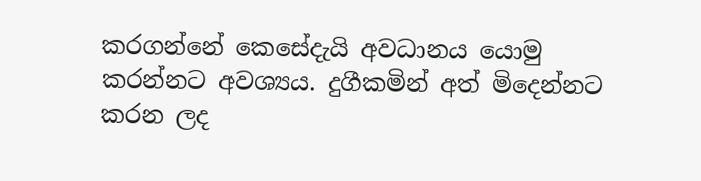කරගන්නේ කෙසේදැයි අවධානය යොමු කරන්නට අවශ්‍යය. දුගීකමින් අත් මිදෙන්නට කරන ලද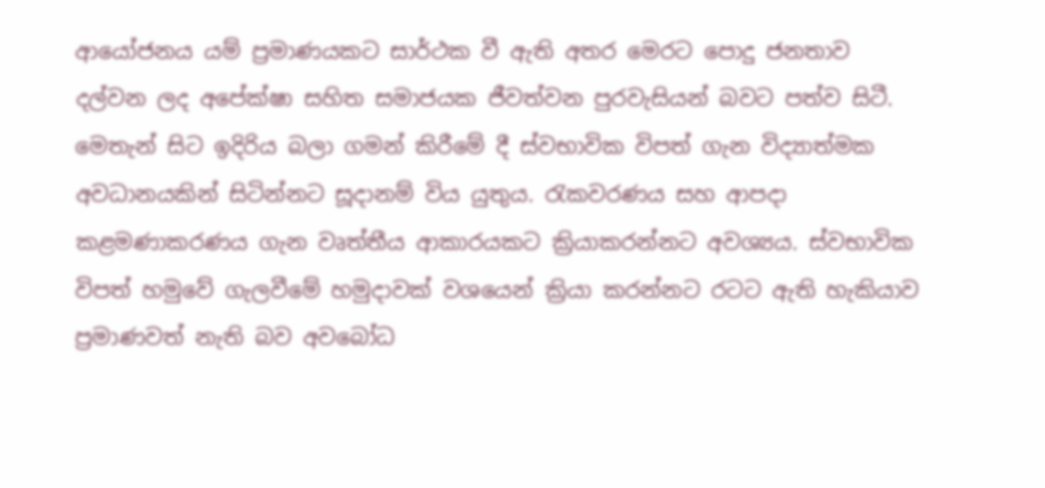ආයෝජනය යම් ප්‍රමාණයකට සාර්ථක වී ඇති අතර මෙරට පොදු ජනතාව දල්වන ලද අපේක්ෂා සහිත සමාජයක ජීවත්වන පුරවැසියන් බවට පත්ව සිටී. මෙතැන් සිට ඉදිරිය බලා ගමන් කිරීමේ දී ස්වභාවික විපත් ගැන විද්‍යාත්මක අවධානයකින් සිටින්නට සූදානම් විය යුතුය. රැකවරණය සහ ආපදා කළමණාකරණය ගැන වෘත්තීය ආකාරයකට ක්‍රියාකරන්නට අවශ්‍යය. ස්වභාවික විපත් හමුවේ ගැලවීමේ හමුදාවක් වශයෙන් ක්‍රියා කරන්නට රටට ඇති හැකියාව ප්‍රමාණවත් නැති බව අවබෝධ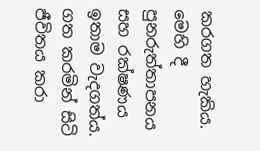කරගත හැකිය. මෙහි දී පුනරුත්තාපනය සහ රක්ෂණය ඉතාම වැදගත්ය. ගත කරමින් සිටි ජීවිතය කරා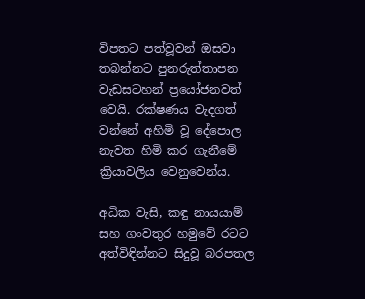විපතට පත්වූවන් ඔසවා තබන්නට පුනරුත්තාපන වැඩසටහන් ප්‍රයෝජනවත් වෙයි. රක්ෂණය වැදගත් වන්නේ අහිමි වූ දේපොල නැවත හිමි කර ගැනීමේ ක්‍රියාවලිය වෙනුවෙන්ය.

අධික වැසි, කඳු නායයාම් සහ ගංවතුර හමුවේ රටට අත්විඳින්නට සිදුවූ බරපතල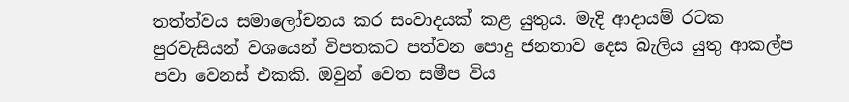තත්ත්වය සමාලෝචනය කර සංවාදයක් කළ යුතුය. මැදි ආදායම් රටක පුරවැසියන් වශයෙන් විපතකට පත්වන පොදු ජනතාව දෙස බැලිය යුතු ආකල්ප පවා වෙනස් එකකි. ඔවුන් වෙත සමීප විය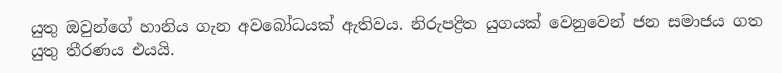යුතු ඔවුන්ගේ හානිය ගැන අවබෝධයක් ඇතිවය. නිරුප‍ද්‍රිත යුගයක් වෙනුවෙන් ජන සමාජය ගත යුතු තීරණය එයයි.